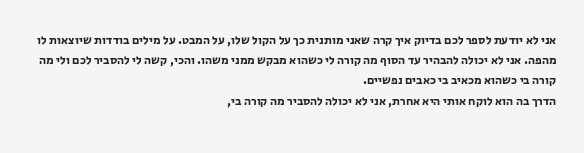אני לא יודעת לספר לכם בדיוק איך קרה שאני מותנית כך על הקול שלו, על המבט. על מילים בודדות שיוצאות לו מהפה. אני לא יכולה להבהיר עד הסוף מה קורה לי כשהוא מבקש ממני משהו. והכי, קשה לי להסביר לכם ולי מה קורה בי כשהוא מכאיב בי כאבים נפשיים.
הדרך בה הוא לוקח אותי היא אחרת, אני לא יכולה להסביר מה קורה בי,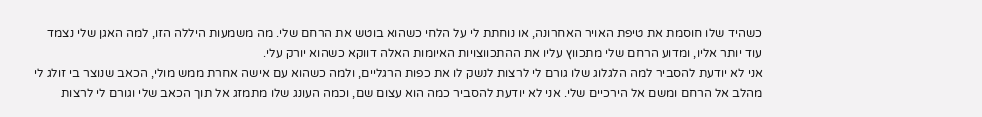כשהיד שלו חוסמת את טיפת האויר האחרונה, או נוחתת לי על הלחי כשהוא בוטש את הרחם שלי. מה משמעות היללה הזו, למה האגן שלי נצמד עוד יותר אליו, ומדוע הרחם שלי מתכווץ עליו את ההתכווצויות האיומות האלה דווקא כשהוא יורק עלי.
אני לא יודעת להסביר למה הלגלוג שלו גורם לי לרצות לנשק לו את כפות הרגליים, ולמה כשהוא עם אישה אחרת ממש מולי, הכאב שנוצר בי זולג לי מהלב אל הרחם ומשם אל הירכיים שלי. אני לא יודעת להסביר כמה הוא עצום שם, וכמה העונג שלו מתמזג אל תוך הכאב שלי וגורם לי לרצות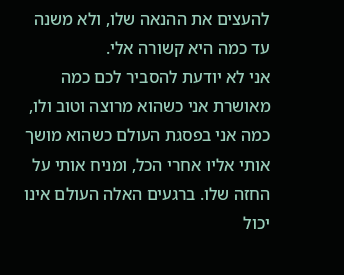להעצים את ההנאה שלו, ולא משנה עד כמה היא קשורה אלי.
אני לא יודעת להסביר לכם כמה מאושרת אני כשהוא מרוצה וטוב ולו, כמה אני בפסגת העולם כשהוא מושך אותי אליו אחרי הכל, ומניח אותי על החזה שלו. ברגעים האלה העולם אינו יכול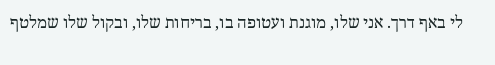לי באף דרך. אני שלו, מוגנת ועטופה בו, בריחות שלו, ובקול שלו שמלטף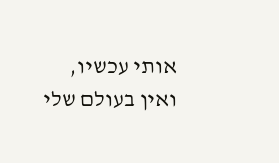אותי עכשיו, ואין בעולם שלי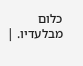כלום מבלעדיו. |